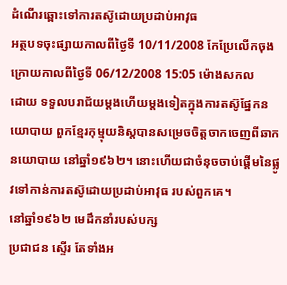ដំណើរឆ្ពោះទៅការតស៊ូដោយប្រដាប់អាវុធ
អត្ថបទចុះផ្សាយកាលពីថ្ងៃទី 10/11/2008 កែប្រែលើកចុងក្រោយកាលពីថ្ងៃទី 06/12/2008 15:05 ម៉ោងសកល
ដោយ ទទួលបរាជ័យម្តងហើយម្តងទៀតក្នុងការតស៊ូផ្នែកនយោបាយ ពួកខ្មែរកុម្មុយនិស្តបានសម្រេចចិត្តចាកចេញពីឆាកនយោបាយ នៅឆ្នាំ១៩៦២។ នោះហើយជាចំនុចចាប់ផ្តើមនៃផ្លូវទៅកាន់ការតស៊ូដោយប្រដាប់អាវុធ របស់ពួកគេ។
នៅឆ្នាំ១៩៦២ មេដឹកនាំរបស់បក្ស
ប្រជាជន ស្ទើរ តែទាំងអ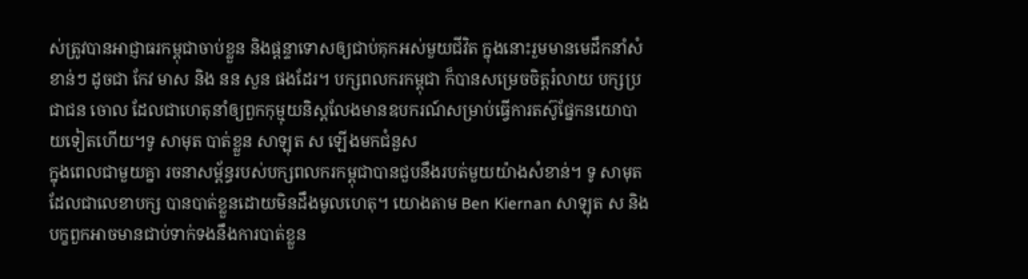ស់ត្រូវបានអាជ្ញាធរកម្ពុជាចាប់ខ្លួន និងផ្តន្ទាទោសឲ្យជាប់គុកអស់មួយជីវិត ក្នុងនោះរួមមានមេដឹកនាំសំខាន់ៗ ដូចជា កែវ មាស និង នន សួន ផងដែរ។ បក្សពលករកម្ពុជា ក៏បានសម្រេចចិត្តរំលាយ បក្សប្រជាជន ចោល ដែលជាហេតុនាំឲ្យពួកកុម្មុយនិស្តលែងមានឧបករណ៍សម្រាប់ធ្វើការតស៊ូផ្នែកនយោបាយទៀតហើយ។ទូ សាមុត បាត់ខ្លួន សាឡុត ស ឡើងមកជំនួស
ក្នុងពេលជាមួយគ្នា រចនាសម្ព័ន្ធរបស់បក្សពលករកម្ពុជាបានជួបនឹងរបត់មួយយ៉ាងសំខាន់។ ទូ សាមុត ដែលជាលេខាបក្ស បានបាត់ខ្លួនដោយមិនដឹងមូលហេតុ។ យោងតាម Ben Kiernan សាឡុត ស និងបក្ខពួកអាចមានជាប់ទាក់ទងនឹងការបាត់ខ្លួន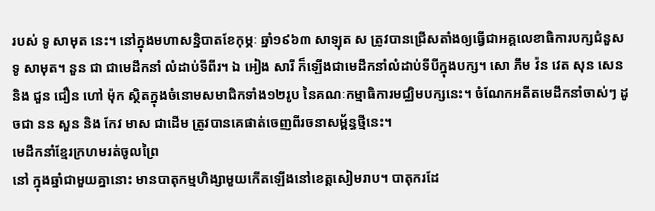របស់ ទូ សាមុត នេះ។ នៅក្នុងមហាសន្និបាតខែកុម្ភៈ ឆ្នាំ១៩៦៣ សាឡុត ស ត្រូវបានជ្រើសតាំងឲ្យធ្វើជាអគ្គលេខាធិការបក្សជំនួស ទូ សាមុត។ នួន ជា ជាមេដឹកនាំ លំដាប់ទីពីរ។ ឯ អៀង សារី ក៏ឡើងជាមេដឹកនាំលំដាប់ទីបីក្នុងបក្ស។ សោ ភឹម វ៉ន វេត សុន សេន និង ជួន ជឿន ហៅ ម៉ុក ស្ថិតក្នុងចំនោមសមាជិកទាំង១២រូប នៃគណៈកម្មាធិការមជ្ឈិមបក្សនេះ។ ចំណែកអតីតមេដឹកនាំចាស់ៗ ដូចជា នន សួន និង កែវ មាស ជាដើម ត្រូវបានគេផាត់ចេញពីរចនាសម្ព័ន្ធថ្មីនេះ។
មេដឹកនាំខ្មែរក្រហមរត់ចូលព្រៃ
នៅ ក្នុងឆ្នាំជាមួយគ្នានោះ មានបាតុកម្មហិង្សាមួយកើតឡើងនៅខេត្តសៀមរាប។ បាតុករដែ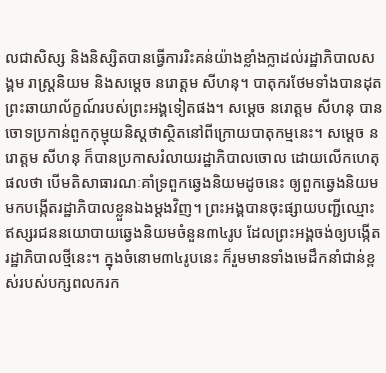លជាសិស្ស និងនិស្សិតបានធ្វើការរិះគន់យ៉ាងខ្លាំងក្លាដល់រដ្ឋាភិបាលសង្គម រាស្រ្តនិយម និងសម្តេច នរោត្តម សីហនុ។ បាតុករថែមទាំងបានដុតព្រះឆាយាល័ក្ខណ៍របស់ព្រះអង្គទៀតផង។ សម្តេច នរោត្តម សីហនុ បានចោទប្រកាន់ពួកកុម្មុយនិស្តថាស្ថិតនៅពីក្រោយបាតុកម្មនេះ។ សម្តេច នរោត្តម សីហនុ ក៏បានប្រកាសរំលាយរដ្ឋាភិបាលចោល ដោយលើកហេតុផលថា បើមតិសាធារណៈគាំទ្រពួកឆ្វេងនិយមដូចនេះ ឲ្យពួកឆ្វេងនិយមមកបង្កើតរដ្ឋាភិបាលខ្លួនឯងម្តងវិញ។ ព្រះអង្គបានចុះផ្សាយបញ្ជីឈ្មោះឥស្សរជននយោបាយឆ្វេងនិយមចំនួន៣៤រូប ដែលព្រះអង្គចង់ឲ្យបង្កើតរដ្ឋាភិបាលថ្មីនេះ។ ក្នុងចំនោម៣៤រូបនេះ ក៏រួមមានទាំងមេដឹកនាំជាន់ខ្ពស់របស់បក្សពលករក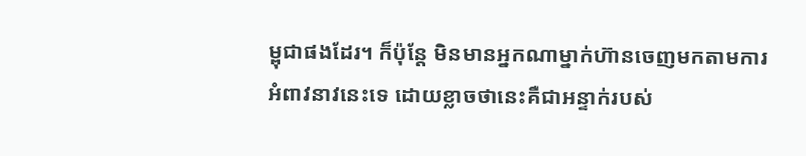ម្ពុជាផងដែរ។ ក៏ប៉ុន្តែ មិនមានអ្នកណាម្នាក់ហ៊ានចេញមកតាមការអំពាវនាវនេះទេ ដោយខ្លាចថានេះគឺជាអន្ទាក់របស់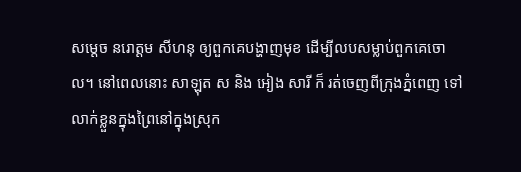សម្តេច នរោត្តម សីហនុ ឲ្យពួកគេបង្ហាញមុខ ដើម្បីលបសម្លាប់ពួកគេចោល។ នៅពេលនោះ សាឡុត ស និង អៀង សារី ក៏ រត់ចេញពីក្រុងភ្នំពេញ ទៅលាក់ខ្លួនក្នុងព្រៃនៅក្នុងស្រុក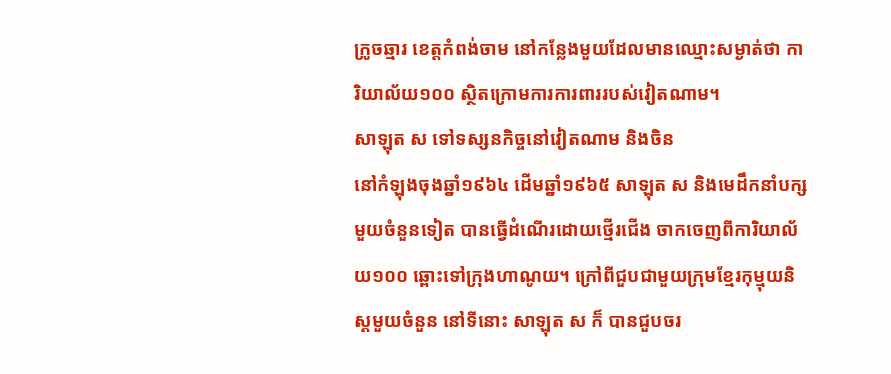ក្រូចឆ្មារ ខេត្តកំពង់ចាម នៅកន្លែងមួយដែលមានឈ្មោះសម្ងាត់ថា ការិយាល័យ១០០ ស្ថិតក្រោមការការពាររបស់វៀតណាម។
សាឡុត ស ទៅទស្សនកិច្ចនៅវៀតណាម និងចិន
នៅកំឡុងចុងឆ្នាំ១៩៦៤ ដើមឆ្នាំ១៩៦៥ សាឡុត ស និងមេដឹកនាំបក្សមួយចំនួនទៀត បានធ្វើដំណើរដោយថ្មើរជើង ចាកចេញពីការិយាល័យ១០០ ឆ្ពោះទៅក្រុងហាណូយ។ ក្រៅពីជួបជាមួយក្រុមខ្មែរកុម្មុយនិស្តមួយចំនួន នៅទីនោះ សាឡុត ស ក៏ បានជួបចរ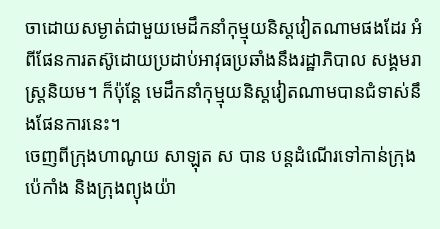ចាដោយសម្ងាត់ជាមួយមេដឹកនាំកុម្មុយនិស្តវៀតណាមផងដែរ អំពីផែនការតស៊ូដោយប្រដាប់អាវុធប្រឆាំងនឹងរដ្ឋាភិបាល សង្គមរាស្រ្តនិយម។ ក៏ប៉ុន្តែ មេដឹកនាំកុម្មុយនិស្តវៀតណាមបានជំទាស់នឹងផែនការនេះ។
ចេញពីក្រុងហាណូយ សាឡុត ស បាន បន្តដំណើរទៅកាន់ក្រុងប៉េកាំង និងក្រុងព្យុងយ៉ា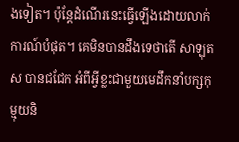ងទៀត។ ប៉ុន្តែដំណើរនេះធ្វើឡើងដោយលាក់ការណ៍បំផុត។ គេមិនបានដឹងទេថាតើ សាឡុត ស បានជជែក អំពីអ្វីខ្លះជាមួយមេដឹកនាំបក្សកុម្មុយនិ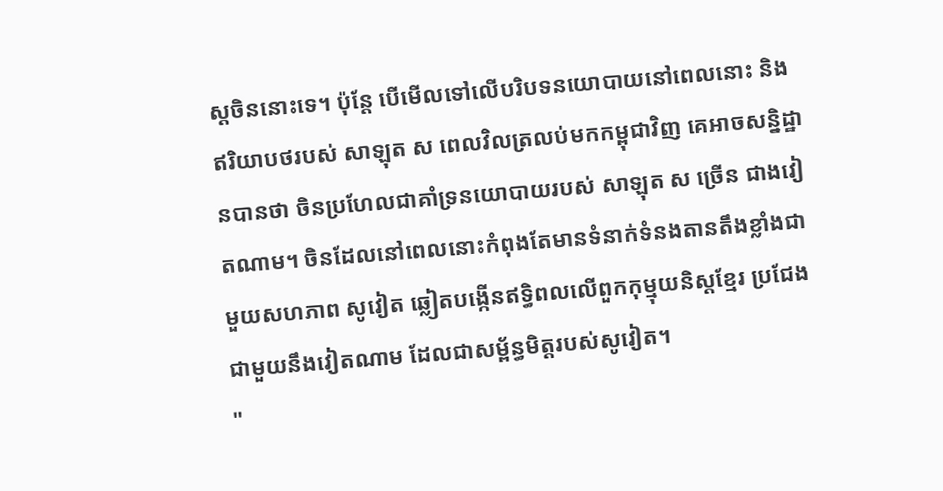ស្តចិននោះទេ។ ប៉ុន្តែ បើមើលទៅលើបរិបទនយោបាយនៅពេលនោះ និងឥរិយាបថរបស់ សាឡុត ស ពេលវិលត្រលប់មកកម្ពុជាវិញ គេអាចសន្និដ្ឋានបានថា ចិនប្រហែលជាគាំទ្រនយោបាយរបស់ សាឡុត ស ច្រើន ជាងវៀតណាម។ ចិនដែលនៅពេលនោះកំពុងតែមានទំនាក់ទំនងតានតឹងខ្លាំងជាមួយសហភាព សូវៀត ឆ្លៀតបង្កើនឥទ្ធិពលលើពួកកុម្មុយនិស្តខ្មែរ ប្រជែងជាមួយនឹងវៀតណាម ដែលជាសម្ព័ន្ធមិត្តរបស់សូវៀត។
"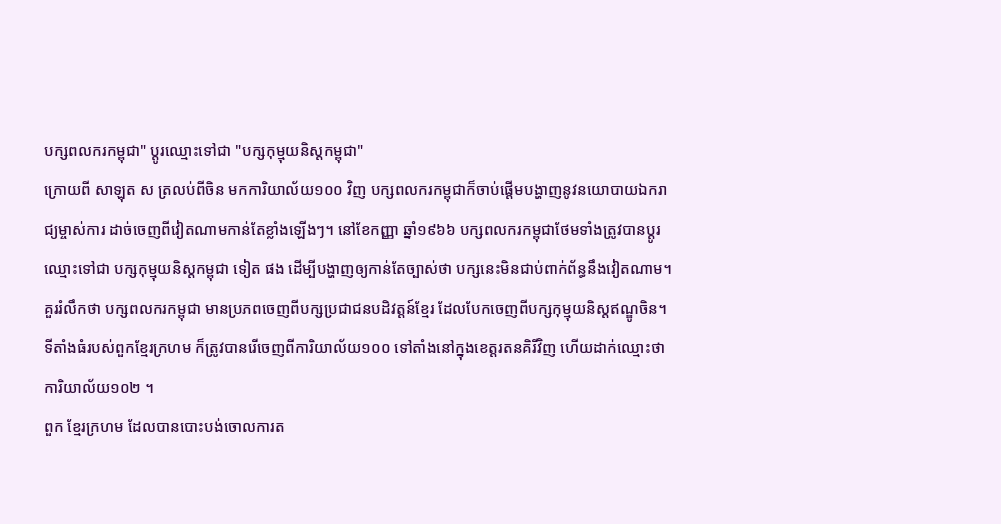បក្សពលករកម្ពុជា" ប្តូរឈ្មោះទៅជា "បក្សកុម្មុយនិស្តកម្ពុជា"
ក្រោយពី សាឡុត ស ត្រលប់ពីចិន មកការិយាល័យ១០០ វិញ បក្សពលករកម្ពុជាក៏ចាប់ផ្តើមបង្ហាញនូវនយោបាយឯករាជ្យម្ចាស់ការ ដាច់ចេញពីវៀតណាមកាន់តែខ្លាំងឡើងៗ។ នៅខែកញ្ញា ឆ្នាំ១៩៦៦ បក្សពលករកម្ពុជាថែមទាំងត្រូវបានប្តូរឈ្មោះទៅជា បក្សកុម្មុយនិស្តកម្ពុជា ទៀត ផង ដើម្បីបង្ហាញឲ្យកាន់តែច្បាស់ថា បក្សនេះមិនជាប់ពាក់ព័ន្ធនឹងវៀតណាម។ គួររំលឹកថា បក្សពលករកម្ពុជា មានប្រភពចេញពីបក្សប្រជាជនបដិវត្តន៍ខ្មែរ ដែលបែកចេញពីបក្សកុម្មុយនិស្តឥណ្ឌូចិន។ ទីតាំងធំរបស់ពួកខ្មែរក្រហម ក៏ត្រូវបានរើចេញពីការិយាល័យ១០០ ទៅតាំងនៅក្នុងខេត្តរតនគិរីវិញ ហើយដាក់ឈ្មោះថា ការិយាល័យ១០២ ។
ពួក ខ្មែរក្រហម ដែលបានបោះបង់ចោលការត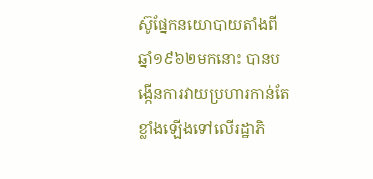ស៊ូផ្នែកនយោបាយតាំងពីឆ្នាំ១៩៦២មកនោះ បានបង្កើនការវាយប្រហារកាន់តែខ្លាំងឡើងទៅលើរដ្ឋាភិ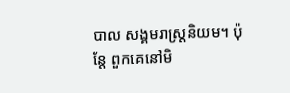បាល សង្គមរាស្រ្តនិយម។ ប៉ុន្តែ ពួកគេនៅមិ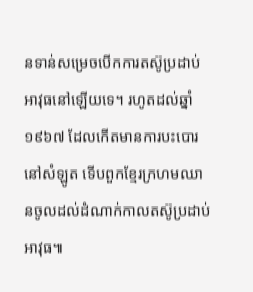នទាន់សម្រេចបើកការតស៊ូប្រដាប់អាវុធនៅឡើយទេ។ រហូតដល់ឆ្នាំ១៩៦៧ ដែលកើតមានការបះបោរនៅសំឡូត ទើបពួកខ្មែរក្រហមឈានចូលដល់ដំណាក់កាលតស៊ូប្រដាប់អាវុធ៕